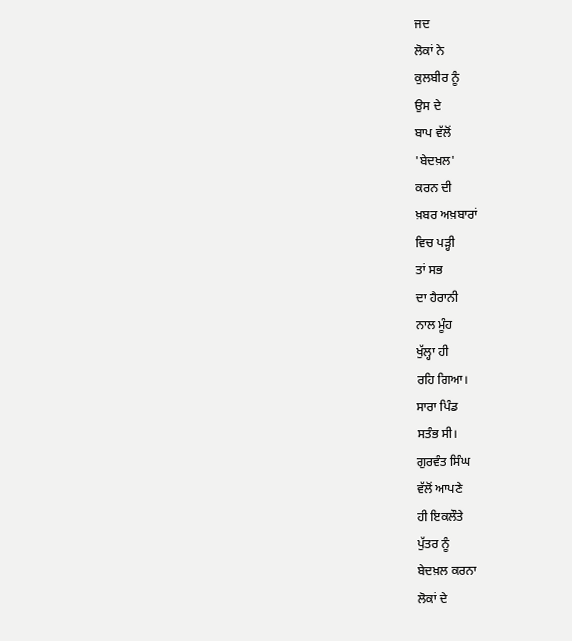ਜਦ
ਲੋਕਾਂ ਨੇ
ਕੁਲਬੀਰ ਨੂੰ
ਉਸ ਦੇ
ਬਾਪ ਵੱਲੋਂ
'ਬੇਦਖ਼ਲ'
ਕਰਨ ਦੀ
ਖ਼ਬਰ ਅਖ਼ਬਾਰਾਂ
ਵਿਚ ਪੜ੍ਹੀ
ਤਾਂ ਸਭ
ਦਾ ਹੈਰਾਨੀ
ਨਾਲ ਮੂੰਹ
ਖੁੱਲ੍ਹਾ ਹੀ
ਰਹਿ ਗਿਆ।
ਸਾਰਾ ਪਿੰਡ
ਸਤੰਭ ਸੀ।
ਗੁਰਵੰਤ ਸਿੰਘ
ਵੱਲੋਂ ਆਪਣੇ
ਹੀ ਇਕਲੌਤੇ
ਪੁੱਤਰ ਨੂੰ
ਬੇਦਖ਼ਲ ਕਰਨਾ
ਲੋਕਾਂ ਦੇ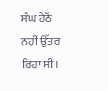ਸੰਘ ਹੇਠੋਂ
ਨਹੀਂ ਉੱਤਰ
ਰਿਹਾ ਸੀ।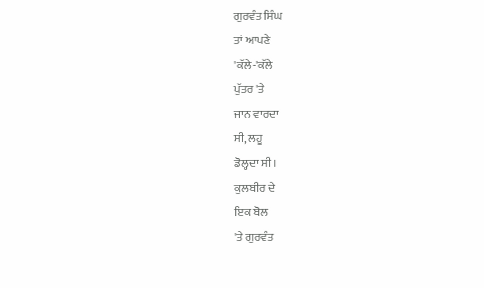ਗੁਰਵੰਤ ਸਿੰਘ
ਤਾਂ ਆਪਣੇ
'ਕੱਲੇ-'ਕੱਲੇ
ਪੁੱਤਰ 'ਤੇ
ਜਾਨ ਵਾਰਦਾ
ਸੀ, ਲਹੂ
ਡੋਲ੍ਹਦਾ ਸੀ।
ਕੁਲਬੀਰ ਦੇ
ਇਕ ਬੋਲ
'ਤੇ ਗੁਰਵੰਤ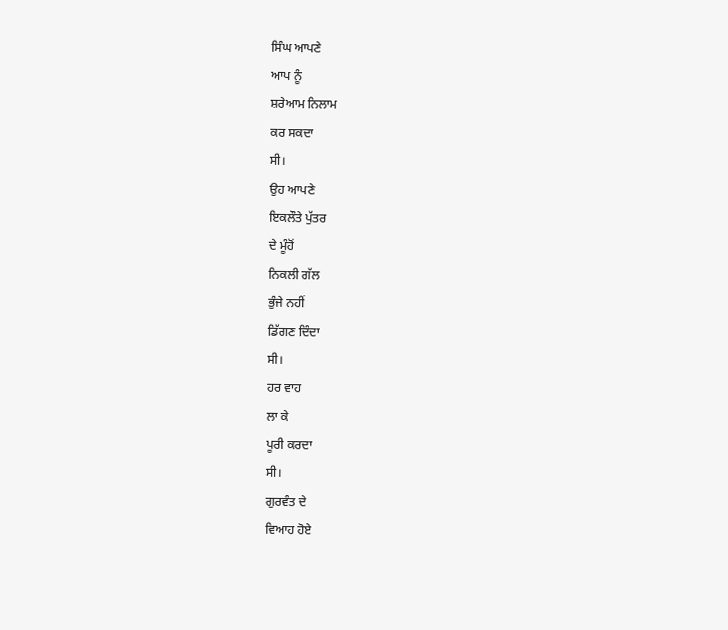ਸਿੰਘ ਆਪਣੇ
ਆਪ ਨੂੰ
ਸ਼ਰੇਆਮ ਨਿਲਾਮ
ਕਰ ਸਕਦਾ
ਸੀ।
ਉਹ ਆਪਣੇ
ਇਕਲੌਤੇ ਪੁੱਤਰ
ਦੇ ਮੂੰਹੋਂ
ਨਿਕਲੀ ਗੱਲ
ਭੁੰਜੇ ਨਹੀਂ
ਡਿੱਗਣ ਦਿੰਦਾ
ਸੀ।
ਹਰ ਵਾਹ
ਲਾ ਕੇ
ਪੂਰੀ ਕਰਦਾ
ਸੀ।
ਗੁਰਵੰਤ ਦੇ
ਵਿਆਹ ਹੋਏ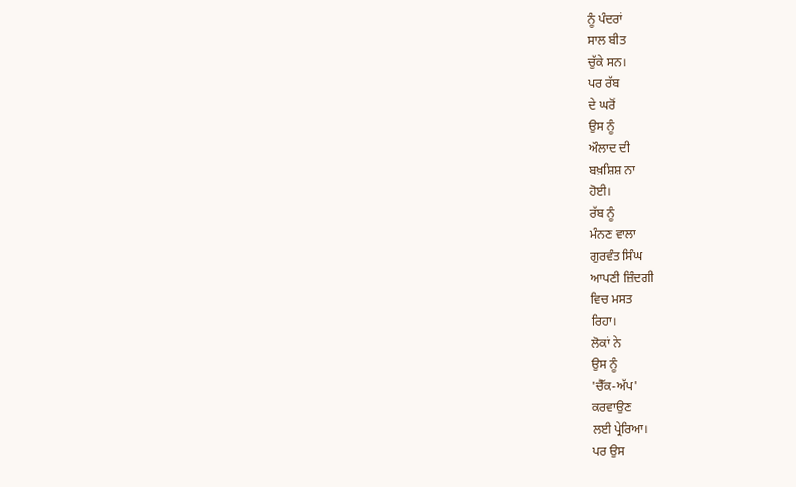ਨੂੰ ਪੰਦਰਾਂ
ਸਾਲ ਬੀਤ
ਚੁੱਕੇ ਸਨ।
ਪਰ ਰੱਬ
ਦੇ ਘਰੋਂ
ਉਸ ਨੂੰ
ਔਲਾਦ ਦੀ
ਬਖ਼ਸ਼ਿਸ਼ ਨਾ
ਹੋਈ।
ਰੱਬ ਨੂੰ
ਮੰਨਣ ਵਾਲਾ
ਗੁਰਵੰਤ ਸਿੰਘ
ਆਪਣੀ ਜ਼ਿੰਦਗੀ
ਵਿਚ ਮਸਤ
ਰਿਹਾ।
ਲੋਕਾਂ ਨੇ
ਉਸ ਨੂੰ
'ਚੈੱਕ-ਅੱਪ'
ਕਰਵਾਉਣ
ਲਈ ਪ੍ਰੇਰਿਆ।
ਪਰ ਉਸ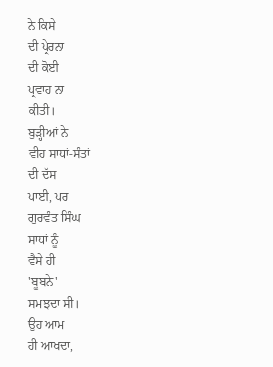ਨੇ ਕਿਸੇ
ਦੀ ਪ੍ਰੇਰਨਾ
ਦੀ ਕੋਈ
ਪ੍ਰਵਾਹ ਨਾ
ਕੀਤੀ।
ਬੁੜ੍ਹੀਆਂ ਨੇ
ਵੀਹ ਸਾਧਾਂ-ਸੰਤਾਂ
ਦੀ ਦੱਸ
ਪਾਈ, ਪਰ
ਗੁਰਵੰਤ ਸਿੰਘ
ਸਾਧਾਂ ਨੂੰ
ਵੈਸੇ ਹੀ
'ਬੂਬਨੇ'
ਸਮਝਦਾ ਸੀ।
ਉਹ ਆਮ
ਹੀ ਆਖਦਾ,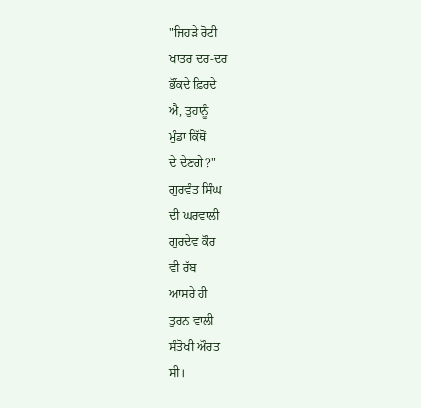"ਜਿਹੜੇ ਰੋਟੀ
ਖਾਤਰ ਦਰ-ਦਰ
ਭੌਂਕਦੇ ਫ਼ਿਰਦੇ
ਐ, ਤੁਹਾਨੂੰ
ਮੁੰਡਾ ਕਿੱਥੋਂ
ਦੇ ਦੇਣਗੇ?"
ਗੁਰਵੰਤ ਸਿੰਘ
ਦੀ ਘਰਵਾਲੀ
ਗੁਰਦੇਵ ਕੌਰ
ਵੀ ਰੱਬ
ਆਸਰੇ ਹੀ
ਤੁਰਨ ਵਾਲੀ
ਸੰਤੋਖੀ ਔਰਤ
ਸੀ।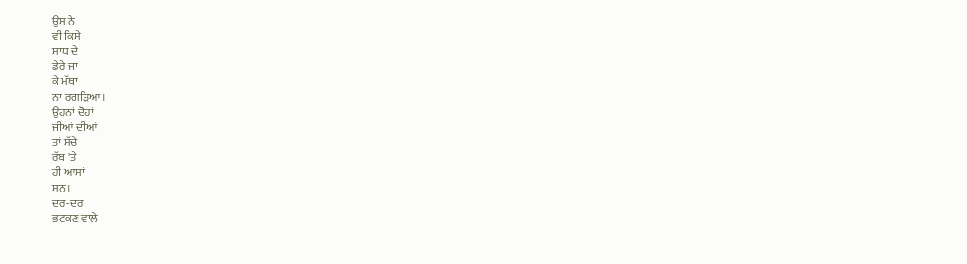ਉਸ ਨੇ
ਵੀ ਕਿਸੇ
ਸਾਧ ਦੇ
ਡੇਰੇ ਜਾ
ਕੇ ਮੱਥਾ
ਨਾ ਰਗੜਿਆ।
ਉਹਨਾਂ ਦੋਹਾਂ
ਜੀਆਂ ਦੀਆਂ
ਤਾਂ ਸੱਚੇ
ਰੱਬ 'ਤੇ
ਹੀ ਆਸਾਂ
ਸਨ।
ਦਰ-ਦਰ
ਭਟਕਣ ਵਾਲੇ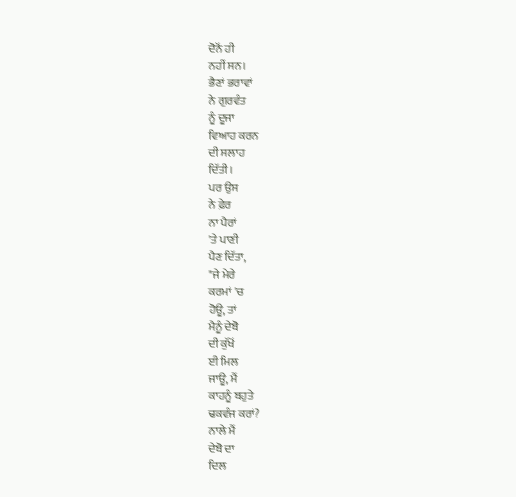ਦੋਨੋਂ ਹੀ
ਨਹੀਂ ਸਨ।
ਭੈਣਾਂ ਭਰਾਵਾਂ
ਨੇ ਗੁਰਵੰਤ
ਨੂੰ ਦੂਜਾ
ਵਿਆਹ ਕਰਨ
ਦੀ ਸਲਾਹ
ਦਿੱਤੀ।
ਪਰ ਉਸ
ਨੇ ਫ਼ੇਰ
ਨਾ ਪੈਰਾਂ
'ਤੇ ਪਾਣੀ
ਪੈਣ ਦਿੱਤਾ,
"ਜੇ ਮੇਰੇ
ਕਰਮਾਂ 'ਚ
ਹੋਊ, ਤਾਂ
ਮੈਨੂੰ ਦੇਬੋ
ਦੀ ਕੁੱਖੋਂ
ਈ ਮਿਲ
ਜਾਊ, ਮੈਂ
ਕਾਹਨੂੰ ਬਹੁਤੇ
ਢਕਵੰਜ ਕਰਾਂ?
ਨਾਲੇ ਮੈਂ
ਦੇਬੋ ਦਾ
ਦਿਲ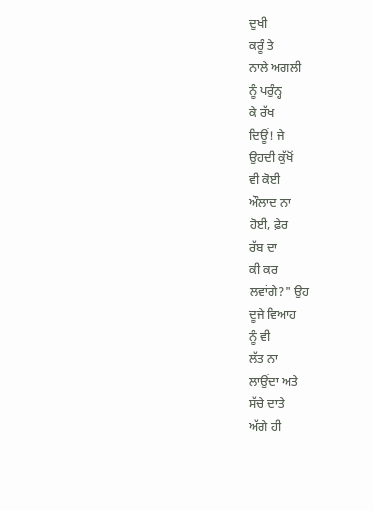ਦੁਖੀ
ਕਰੂੰ ਤੇ
ਨਾਲੇ ਅਗਲੀ
ਨੂੰ ਪਰੁੰਨ੍ਹ
ਕੇ ਰੱਖ
ਦਿਊਂ! ਜੇ
ਉਹਦੀ ਕੁੱਖੋਂ
ਵੀ ਕੋਈ
ਔਲਾਦ ਨਾ
ਹੋਈ, ਫ਼ੇਰ
ਰੱਬ ਦਾ
ਕੀ ਕਰ
ਲਵਾਂਗੇ?" ਉਹ
ਦੂਜੇ ਵਿਆਹ
ਨੂੰ ਵੀ
ਲੱਤ ਨਾ
ਲਾਉਂਦਾ ਅਤੇ
ਸੱਚੇ ਦਾਤੇ
ਅੱਗੇ ਹੀ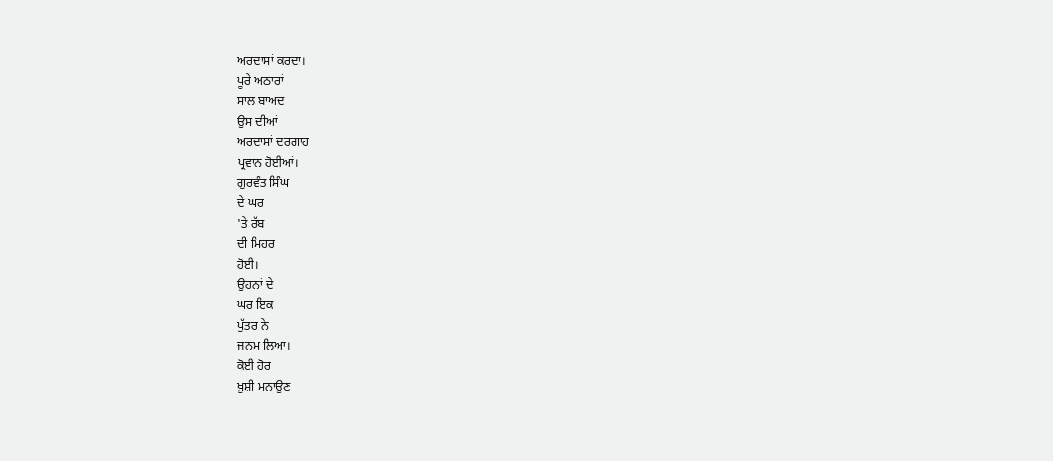ਅਰਦਾਸਾਂ ਕਰਦਾ।
ਪੂਰੇ ਅਠਾਰਾਂ
ਸਾਲ ਬਾਅਦ
ਉਸ ਦੀਆਂ
ਅਰਦਾਸਾਂ ਦਰਗਾਹ
ਪ੍ਰਵਾਨ ਹੋਈਆਂ।
ਗੁਰਵੰਤ ਸਿੰਘ
ਦੇ ਘਰ
'ਤੇ ਰੱਬ
ਦੀ ਮਿਹਰ
ਹੋਈ।
ਉਹਨਾਂ ਦੇ
ਘਰ ਇਕ
ਪੁੱਤਰ ਨੇ
ਜਨਮ ਲਿਆ।
ਕੋਈ ਹੋਰ
ਖ਼ੁਸ਼ੀ ਮਨਾਉਣ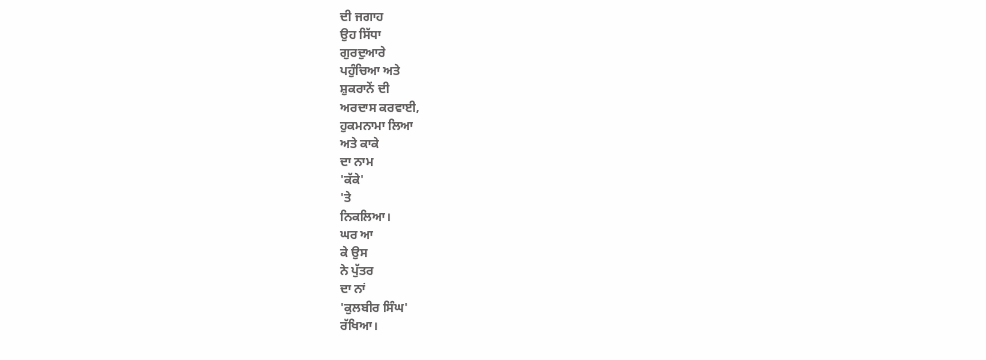ਦੀ ਜਗਾਹ
ਉਹ ਸਿੱਧਾ
ਗੁਰਦੁਆਰੇ
ਪਹੁੰਚਿਆ ਅਤੇ
ਸ਼ੁਕਰਾਨੇਂ ਦੀ
ਅਰਦਾਸ ਕਰਵਾਈ,
ਹੁਕਮਨਾਮਾ ਲਿਆ
ਅਤੇ ਕਾਕੇ
ਦਾ ਨਾਮ
'ਕੱਕੇ'
'ਤੇ
ਨਿਕਲਿਆ।
ਘਰ ਆ
ਕੇ ਉਸ
ਨੇ ਪੁੱਤਰ
ਦਾ ਨਾਂ
'ਕੁਲਬੀਰ ਸਿੰਘ'
ਰੱਖਿਆ।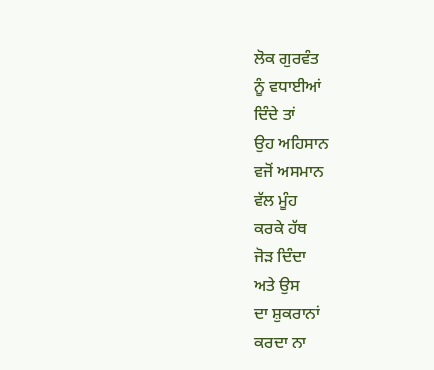ਲੋਕ ਗੁਰਵੰਤ
ਨੂੰ ਵਧਾਈਆਂ
ਦਿੰਦੇ ਤਾਂ
ਉਹ ਅਹਿਸਾਨ
ਵਜੋਂ ਅਸਮਾਨ
ਵੱਲ ਮੂੰਹ
ਕਰਕੇ ਹੱਥ
ਜੋੜ ਦਿੰਦਾ
ਅਤੇ ਉਸ
ਦਾ ਸ਼ੁਕਰਾਨਾਂ
ਕਰਦਾ ਨਾ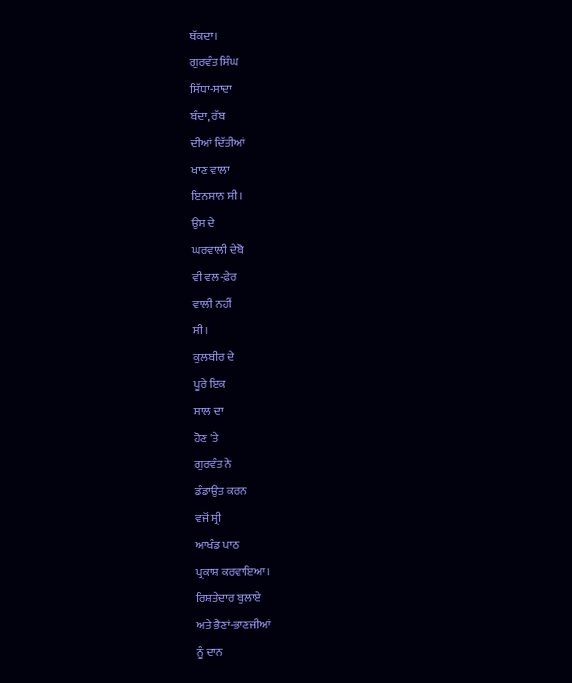ਥੱਕਦਾ।
ਗੁਰਵੰਤ ਸਿੰਘ
ਸਿੱਧਾ-ਸਾਦਾ
ਬੰਦਾ, ਰੱਬ
ਦੀਆਂ ਦਿੱਤੀਆਂ
ਖਾਣ ਵਾਲਾ
ਇਨਸਾਨ ਸੀ।
ਉਸ ਦੇ
ਘਰਵਾਲੀ ਦੇਬੋ
ਵੀ ਵਲ-ਫ਼ੇਰ
ਵਾਲੀ ਨਹੀਂ
ਸੀ।
ਕੁਲਬੀਰ ਦੇ
ਪੂਰੇ ਇਕ
ਸਾਲ ਦਾ
ਹੋਣ 'ਤੇ
ਗੁਰਵੰਤ ਨੇ
ਡੰਡਾਉਤ ਕਰਨ
ਵਜੋਂ ਸ੍ਰੀ
ਆਖੰਡ ਪਾਠ
ਪ੍ਰਕਾਸ਼ ਕਰਵਾਇਆ।
ਰਿਸ਼ਤੇਦਾਰ ਬੁਲਾਏ
ਅਤੇ ਭੈਣਾਂ-ਭਾਣਜੀਆਂ
ਨੂੰ ਦਾਨ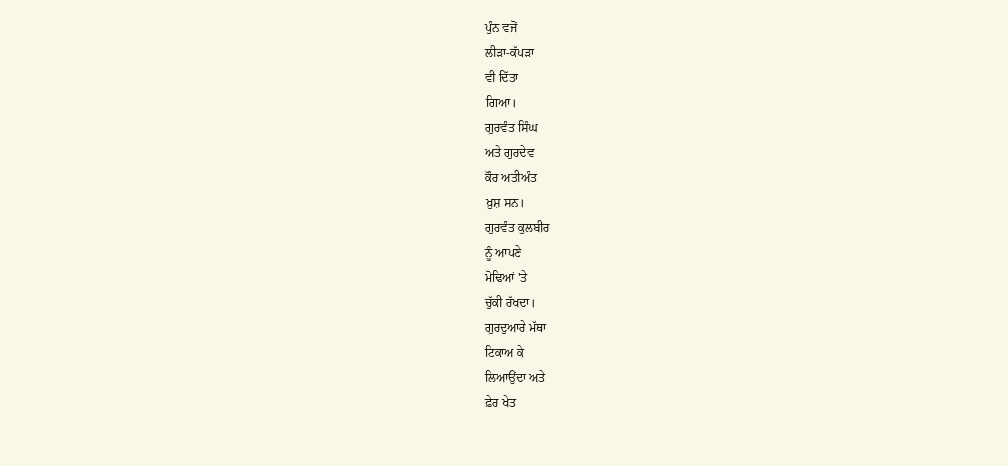ਪੁੰਨ ਵਜੋਂ
ਲੀੜਾ-ਕੱਪੜਾ
ਵੀ ਦਿੱਤਾ
ਗਿਆ।
ਗੁਰਵੰਤ ਸਿੰਘ
ਅਤੇ ਗੁਰਦੇਵ
ਕੌਰ ਅਤੀਅੰਤ
ਖ਼ੁਸ਼ ਸਨ।
ਗੁਰਵੰਤ ਕੁਲਬੀਰ
ਨੂੰ ਆਪਣੇ
ਮੋਢਿਆਂ 'ਤੇ
ਚੁੱਕੀ ਰੱਖਦਾ।
ਗੁਰਦੁਆਰੇ ਮੱਥਾ
ਟਿਕਾਅ ਕੇ
ਲਿਆਉਂਦਾ ਅਤੇ
ਫ਼ੇਰ ਖੇਤ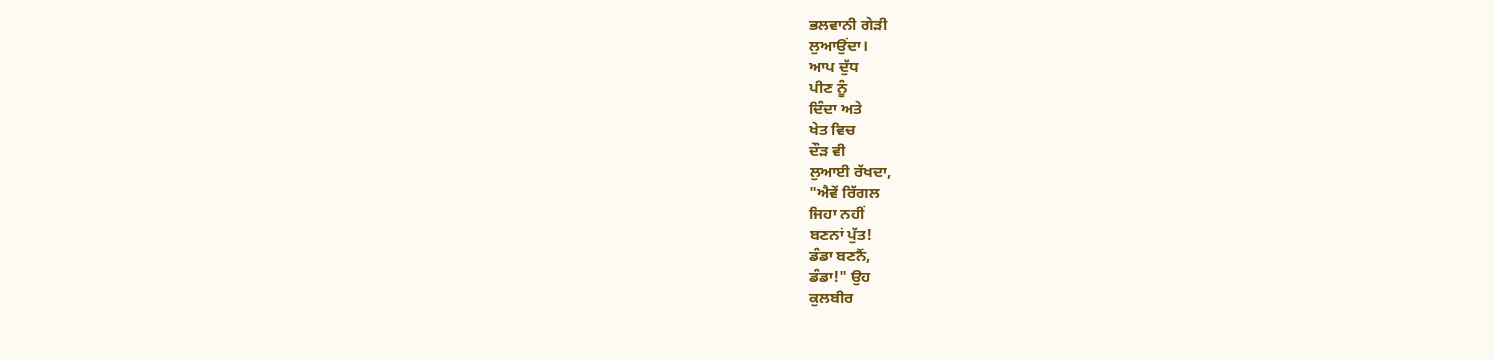ਭਲਵਾਨੀ ਗੇੜੀ
ਲੁਆਉਂਦਾ।
ਆਪ ਦੁੱਧ
ਪੀਣ ਨੂੰ
ਦਿੰਦਾ ਅਤੇ
ਖੇਤ ਵਿਚ
ਦੌੜ ਵੀ
ਲੁਆਈ ਰੱਖਦਾ,
"ਐਵੇਂ ਰਿੱਗਲ
ਜਿਹਾ ਨਹੀਂ
ਬਣਨਾਂ ਪੁੱਤ!
ਡੰਡਾ ਬਣਨੈਂ,
ਡੰਡਾ!" ਉਹ
ਕੁਲਬੀਰ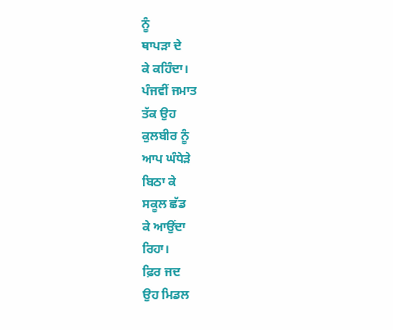ਨੂੰ
ਥਾਪੜਾ ਦੇ
ਕੇ ਕਹਿੰਦਾ।
ਪੰਜਵੀਂ ਜਮਾਤ
ਤੱਕ ਉਹ
ਕੁਲਬੀਰ ਨੂੰ
ਆਪ ਘੰਧੇੜੇ
ਬਿਠਾ ਕੇ
ਸਕੂਲ ਛੱਡ
ਕੇ ਆਉਂਦਾ
ਰਿਹਾ।
ਫ਼ਿਰ ਜਦ
ਉਹ ਮਿਡਲ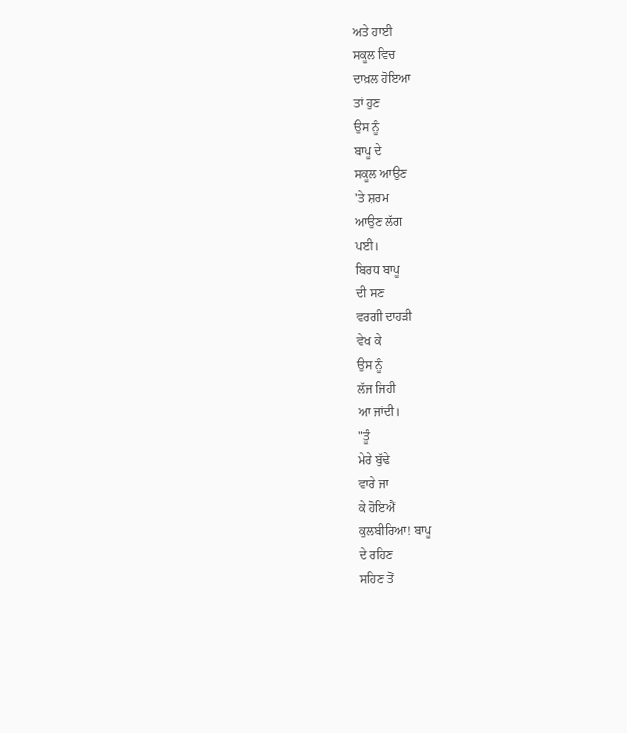ਅਤੇ ਹਾਈ
ਸਕੂਲ ਵਿਚ
ਦਾਖ਼ਲ ਹੋਇਆ
ਤਾਂ ਹੁਣ
ਉਸ ਨੂੰ
ਬਾਪੂ ਦੇ
ਸਕੂਲ ਆਉਣ
'ਤੇ ਸ਼ਰਮ
ਆਉਣ ਲੱਗ
ਪਈ।
ਬਿਰਧ ਬਾਪੂ
ਦੀ ਸਣ
ਵਰਗੀ ਦਾਹੜੀ
ਵੇਖ ਕੇ
ਉਸ ਨੂੰ
ਲੱਜ ਜਿਹੀ
ਆ ਜਾਂਦੀ।
"ਤੂੰ
ਮੇਰੇ ਬੁੱਢੇ
ਵਾਰੇ ਜਾ
ਕੇ ਹੋਇਐਂ
ਕੁਲਬੀਰਿਆ! ਬਾਪੂ
ਦੇ ਰਹਿਣ
ਸਹਿਣ ਤੋਂ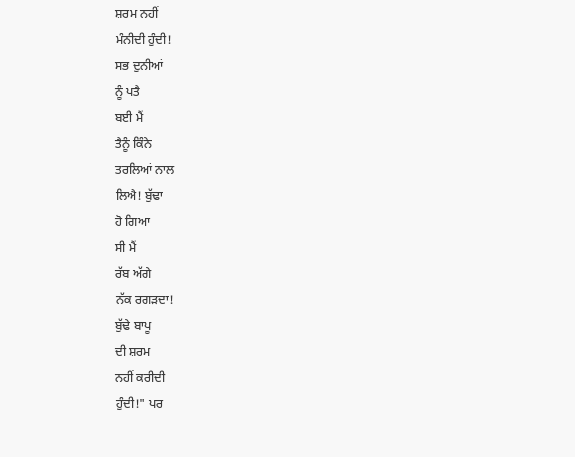ਸ਼ਰਮ ਨਹੀਂ
ਮੰਨੀਦੀ ਹੁੰਦੀ!
ਸਭ ਦੁਨੀਆਂ
ਨੂੰ ਪਤੈ
ਬਈ ਮੈਂ
ਤੈਨੂੰ ਕਿੰਨੇ
ਤਰਲਿਆਂ ਨਾਲ
ਲਿਐ! ਬੁੱਢਾ
ਹੋ ਗਿਆ
ਸੀ ਮੈਂ
ਰੱਬ ਅੱਗੇ
ਨੱਕ ਰਗੜਦਾ!
ਬੁੱਢੇ ਬਾਪੂ
ਦੀ ਸ਼ਰਮ
ਨਹੀਂ ਕਰੀਦੀ
ਹੁੰਦੀ!" ਪਰ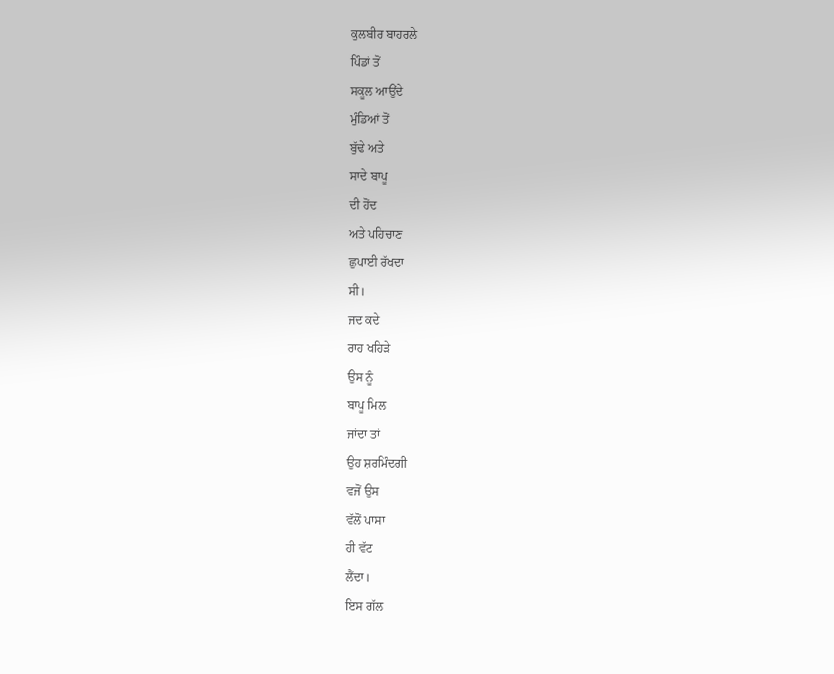ਕੁਲਬੀਰ ਬਾਹਰਲੇ
ਪਿੰਡਾਂ ਤੋਂ
ਸਕੂਲ ਆਉਂਦੇ
ਮੁੰਡਿਆਂ ਤੋਂ
ਬੁੱਢੇ ਅਤੇ
ਸਾਦੇ ਬਾਪੂ
ਦੀ ਹੋਂਦ
ਅਤੇ ਪਹਿਚਾਣ
ਛੁਪਾਈ ਰੱਖਦਾ
ਸੀ।
ਜਦ ਕਦੇ
ਰਾਹ ਖਹਿੜੇ
ਉਸ ਨੂੰ
ਬਾਪੂ ਮਿਲ
ਜਾਂਦਾ ਤਾਂ
ਉਹ ਸ਼ਰਮਿੰਦਗੀ
ਵਜੋਂ ਉਸ
ਵੱਲੋਂ ਪਾਸਾ
ਹੀ ਵੱਟ
ਲੈਂਦਾ।
ਇਸ ਗੱਲ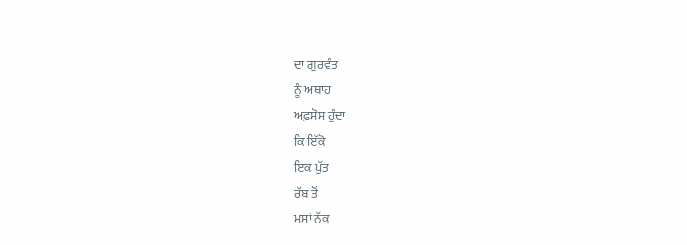ਦਾ ਗੁਰਵੰਤ
ਨੂੰ ਅਥਾਹ
ਅਫ਼ਸੋਸ ਹੁੰਦਾ
ਕਿ ਇੱਕੋ
ਇਕ ਪੁੱਤ
ਰੱਬ ਤੋਂ
ਮਸਾਂ ਨੱਕ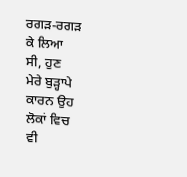ਰਗੜ-ਰਗੜ
ਕੇ ਲਿਆ
ਸੀ, ਹੁਣ
ਮੇਰੇ ਬੁੜ੍ਹਾਪੇ
ਕਾਰਨ ਉਹ
ਲੋਕਾਂ ਵਿਚ
ਵੀ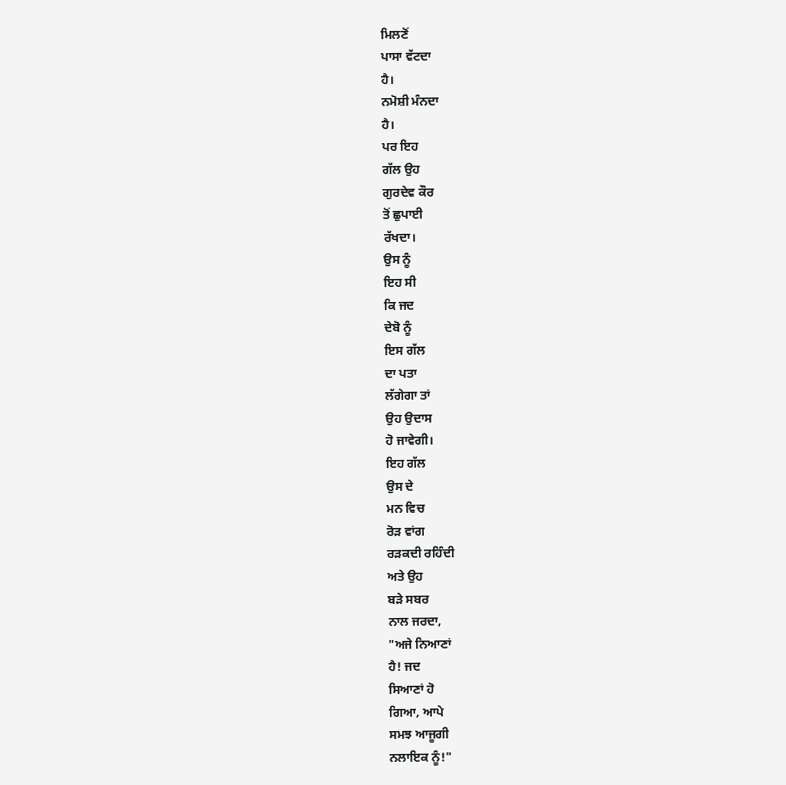ਮਿਲਣੋਂ
ਪਾਸਾ ਵੱਟਦਾ
ਹੈ।
ਨਮੋਸ਼ੀ ਮੰਨਦਾ
ਹੈ।
ਪਰ ਇਹ
ਗੱਲ ਉਹ
ਗੁਰਦੇਵ ਕੌਰ
ਤੋਂ ਛੁਪਾਈ
ਰੱਖਦਾ।
ਉਸ ਨੂੰ
ਇਹ ਸੀ
ਕਿ ਜਦ
ਦੇਬੋ ਨੂੰ
ਇਸ ਗੱਲ
ਦਾ ਪਤਾ
ਲੱਗੇਗਾ ਤਾਂ
ਉਹ ਉਦਾਸ
ਹੋ ਜਾਵੇਗੀ।
ਇਹ ਗੱਲ
ਉਸ ਦੇ
ਮਨ ਵਿਚ
ਰੋੜ ਵਾਂਗ
ਰੜਕਦੀ ਰਹਿੰਦੀ
ਅਤੇ ਉਹ
ਬੜੇ ਸਬਰ
ਨਾਲ ਜਰਦਾ,
"ਅਜੇ ਨਿਆਣਾਂ
ਹੈ! ਜਦ
ਸਿਆਣਾਂ ਹੋ
ਗਿਆ, ਆਪੇ
ਸਮਝ ਆਜੂਗੀ
ਨਲਾਇਕ ਨੂੰ!"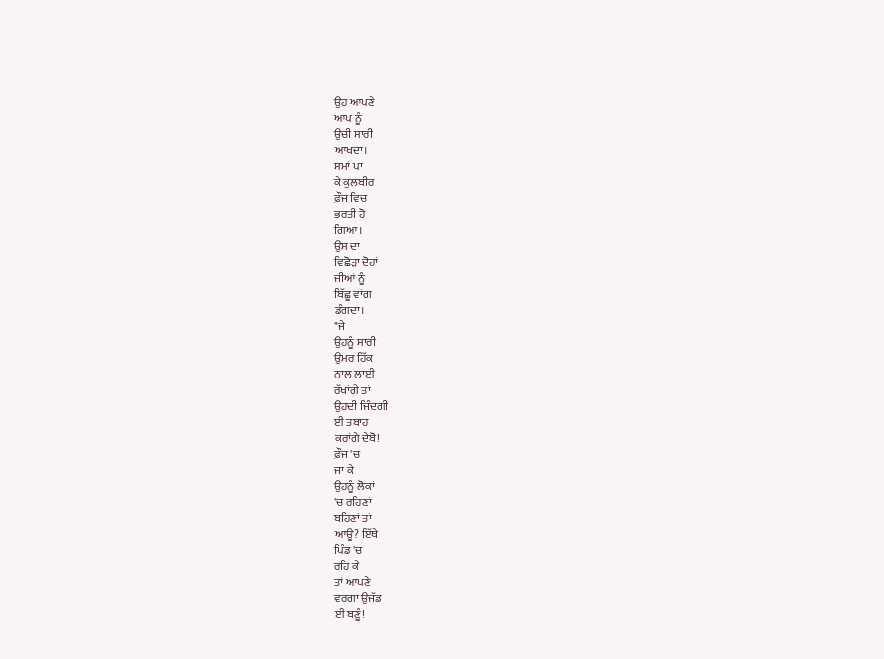ਉਹ ਆਪਣੇ
ਆਪ ਨੂੰ
ਉਚੀ ਸਾਰੀ
ਆਖਦਾ।
ਸਮਾਂ ਪਾ
ਕੇ ਕੁਲਬੀਰ
ਫ਼ੌਜ ਵਿਚ
ਭਰਤੀ ਹੋ
ਗਿਆ।
ਉਸ ਦਾ
ਵਿਛੋੜਾ ਦੋਹਾਂ
ਜੀਆਂ ਨੂੰ
ਬਿੱਛੂ ਵਾਂਗ
ਡੰਗਦਾ।
"ਜੇ
ਉਹਨੂੰ ਸਾਰੀ
ਉਮਰ ਹਿੱਕ
ਨਾਲ ਲਾਈ
ਰੱਖਾਂਗੇ ਤਾਂ
ਉਹਦੀ ਜਿੰਦਗੀ
ਈ ਤਬਾਹ
ਕਰਾਂਗੇ ਦੇਬੋ!
ਫ਼ੌਜ 'ਚ
ਜਾ ਕੇ
ਉਹਨੂੰ ਲੋਕਾਂ
'ਚ ਰਹਿਣਾਂ
ਬਹਿਣਾਂ ਤਾਂ
ਆਊ? ਇੱਥੇ
ਪਿੰਡ 'ਚ
ਰਹਿ ਕੇ
ਤਾਂ ਆਪਣੇ
ਵਰਗਾ ਉਜੱਡ
ਈ ਬਣੂੰ!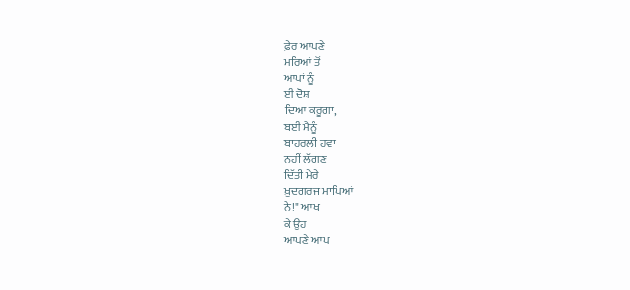ਫ਼ੇਰ ਆਪਣੇ
ਮਰਿਆਂ ਤੋਂ
ਆਪਾਂ ਨੂੰ
ਈ ਦੋਸ਼
ਦਿਆ ਕਰੂਗਾ,
ਬਈ ਮੈਨੂੰ
ਬਾਹਰਲੀ ਹਵਾ
ਨਹੀਂ ਲੱਗਣ
ਦਿੱਤੀ ਮੇਰੇ
ਖ਼ੁਦਗਰਜ ਮਾਪਿਆਂ
ਨੇ!" ਆਖ
ਕੇ ਉਹ
ਆਪਣੇ ਆਪ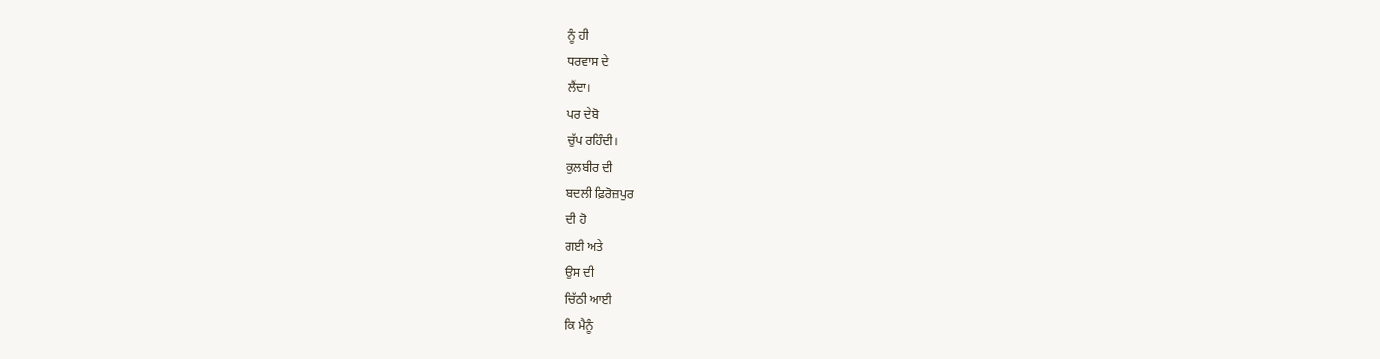ਨੂੰ ਹੀ
ਧਰਵਾਸ ਦੇ
ਲੈਂਦਾ।
ਪਰ ਦੇਬੋ
ਚੁੱਪ ਰਹਿੰਦੀ।
ਕੁਲਬੀਰ ਦੀ
ਬਦਲੀ ਫ਼ਿਰੋਜ਼ਪੁਰ
ਦੀ ਹੋ
ਗਈ ਅਤੇ
ਉਸ ਦੀ
ਚਿੱਠੀ ਆਈ
ਕਿ ਮੈਨੂੰ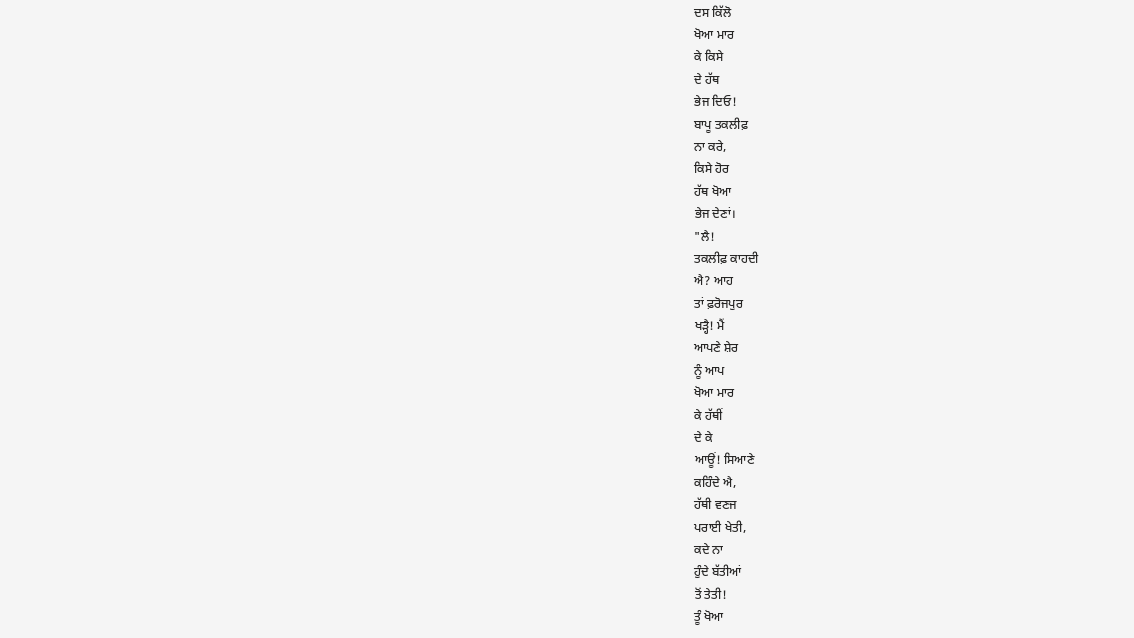ਦਸ ਕਿੱਲੋ
ਖੋਆ ਮਾਰ
ਕੇ ਕਿਸੇ
ਦੇ ਹੱਥ
ਭੇਜ ਦਿਓ!
ਬਾਪੂ ਤਕਲੀਫ਼
ਨਾ ਕਰੇ,
ਕਿਸੇ ਹੋਰ
ਹੱਥ ਖੋਆ
ਭੇਜ ਦੇਣਾਂ।
"ਲੈ!
ਤਕਲੀਫ਼ ਕਾਹਦੀ
ਐ? ਆਹ
ਤਾਂ ਫ਼ਰੋਜਪੁਰ
ਖੜ੍ਹੈ! ਮੈਂ
ਆਪਣੇ ਸ਼ੇਰ
ਨੂੰ ਆਪ
ਖੋਆ ਮਾਰ
ਕੇ ਹੱਥੀਂ
ਦੇ ਕੇ
ਆਊਂ! ਸਿਆਣੇ
ਕਹਿੰਦੇ ਐ,
ਹੱਥੀ ਵਣਜ
ਪਰਾਈ ਖੇਤੀ,
ਕਦੇ ਨਾ
ਹੁੰਦੇ ਬੱਤੀਆਂ
ਤੋਂ ਤੇਤੀ!
ਤੂੰ ਖੋਆ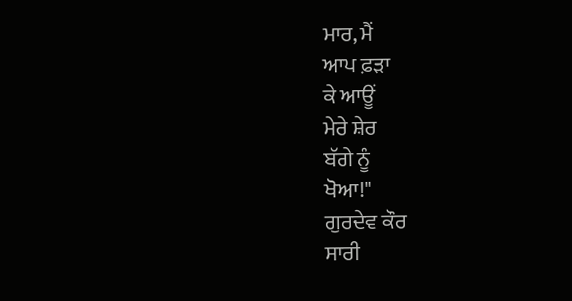ਮਾਰ, ਮੈਂ
ਆਪ ਫ਼ੜਾ
ਕੇ ਆਊਂ
ਮੇਰੇ ਸ਼ੇਰ
ਬੱਗੇ ਨੂੰ
ਖੋਆ!"
ਗੁਰਦੇਵ ਕੌਰ
ਸਾਰੀ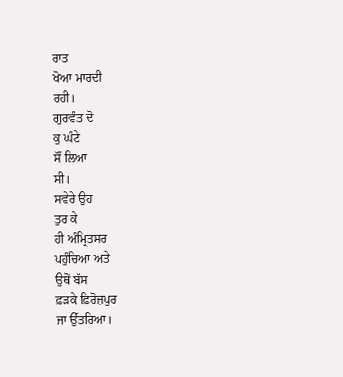ਰਾਤ
ਖੋਆ ਮਾਰਦੀ
ਰਹੀ।
ਗੁਰਵੰਤ ਦੋ
ਕੁ ਘੰਟੇ
ਸੌਂ ਲਿਆ
ਸੀ।
ਸਵੇਰੇ ਉਹ
ਤੁਰ ਕੇ
ਹੀ ਅੰਮ੍ਰਿਤਸਰ
ਪਹੁੰਚਿਆ ਅਤੇ
ਉਥੋਂ ਬੱਸ
ਫ਼ੜਕੇ ਫ਼ਿਰੋਜ਼ਪੁਰ
ਜਾ ਉੱਤਰਿਆ।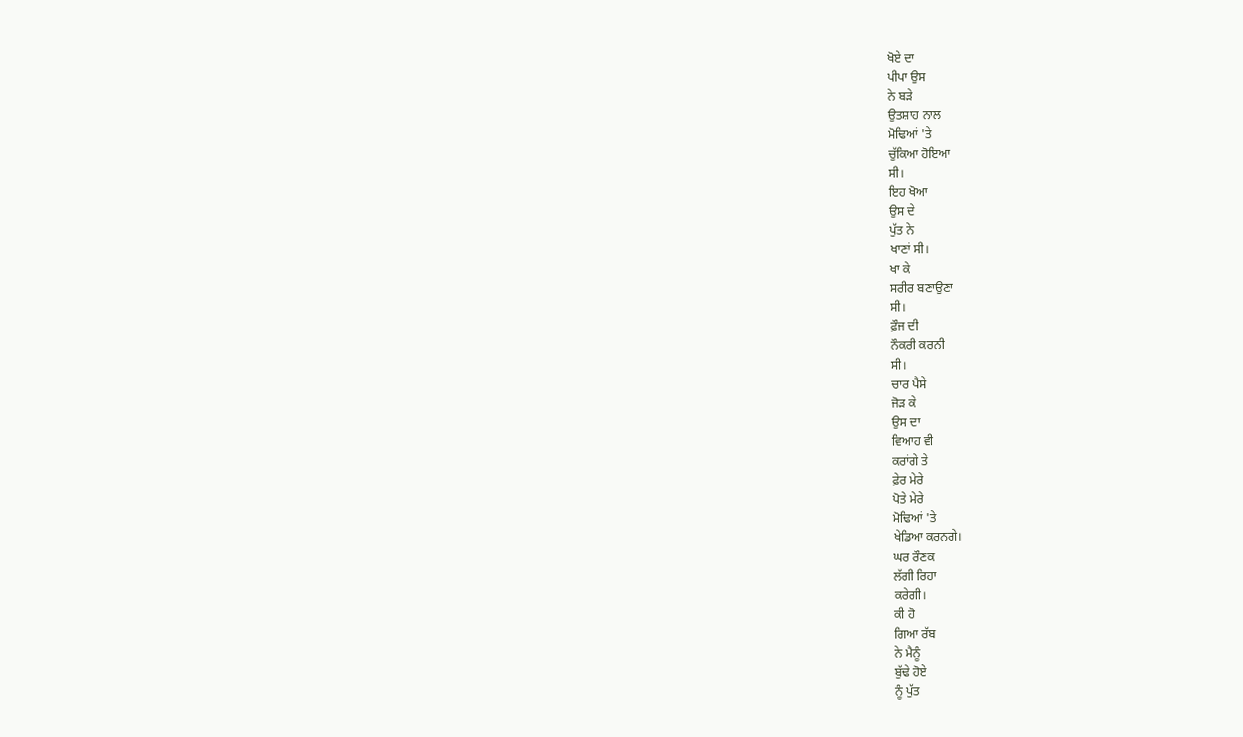ਖੋਏ ਦਾ
ਪੀਪਾ ਉਸ
ਨੇ ਬੜੇ
ਉਤਸ਼ਾਹ ਨਾਲ
ਮੋਢਿਆਂ 'ਤੇ
ਚੁੱਕਿਆ ਹੋਇਆ
ਸੀ।
ਇਹ ਖੋਆ
ਉਸ ਦੇ
ਪੁੱਤ ਨੇ
ਖਾਣਾਂ ਸੀ।
ਖਾ ਕੇ
ਸਰੀਰ ਬਣਾਉਣਾ
ਸੀ।
ਫ਼ੌਜ ਦੀ
ਨੌਕਰੀ ਕਰਨੀ
ਸੀ।
ਚਾਰ ਪੈਸੇ
ਜੋੜ ਕੇ
ਉਸ ਦਾ
ਵਿਆਹ ਵੀ
ਕਰਾਂਗੇ ਤੇ
ਫ਼ੇਰ ਮੇਰੇ
ਪੋਤੇ ਮੇਰੇ
ਮੋਢਿਆਂ 'ਤੇ
ਖੇਡਿਆ ਕਰਨਗੇ।
ਘਰ ਰੌਣਕ
ਲੱਗੀ ਰਿਹਾ
ਕਰੇਗੀ।
ਕੀ ਹੋ
ਗਿਆ ਰੱਬ
ਨੇ ਮੈਨੂੰ
ਬੁੱਢੇ ਹੋਏ
ਨੂੰ ਪੁੱਤ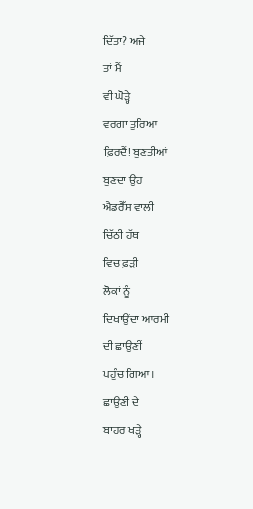ਦਿੱਤਾ? ਅਜੇ
ਤਾਂ ਮੈਂ
ਵੀ ਘੋੜ੍ਹੇ
ਵਰਗਾ ਤੁਰਿਆ
ਫ਼ਿਰਦੈਂ! ਬੁਣਤੀਆਂ
ਬੁਣਦਾ ਉਹ
ਐਡਰੈੱਸ ਵਾਲੀ
ਚਿੱਠੀ ਹੱਥ
ਵਿਚ ਫ਼ੜੀ
ਲੋਕਾਂ ਨੂੰ
ਦਿਖਾਉਂਦਾ ਆਰਮੀ
ਦੀ ਛਾਉਣੀਂ
ਪਹੁੰਚ ਗਿਆ।
ਛਾਉਣੀ ਦੇ
ਬਾਹਰ ਖੜ੍ਹੇ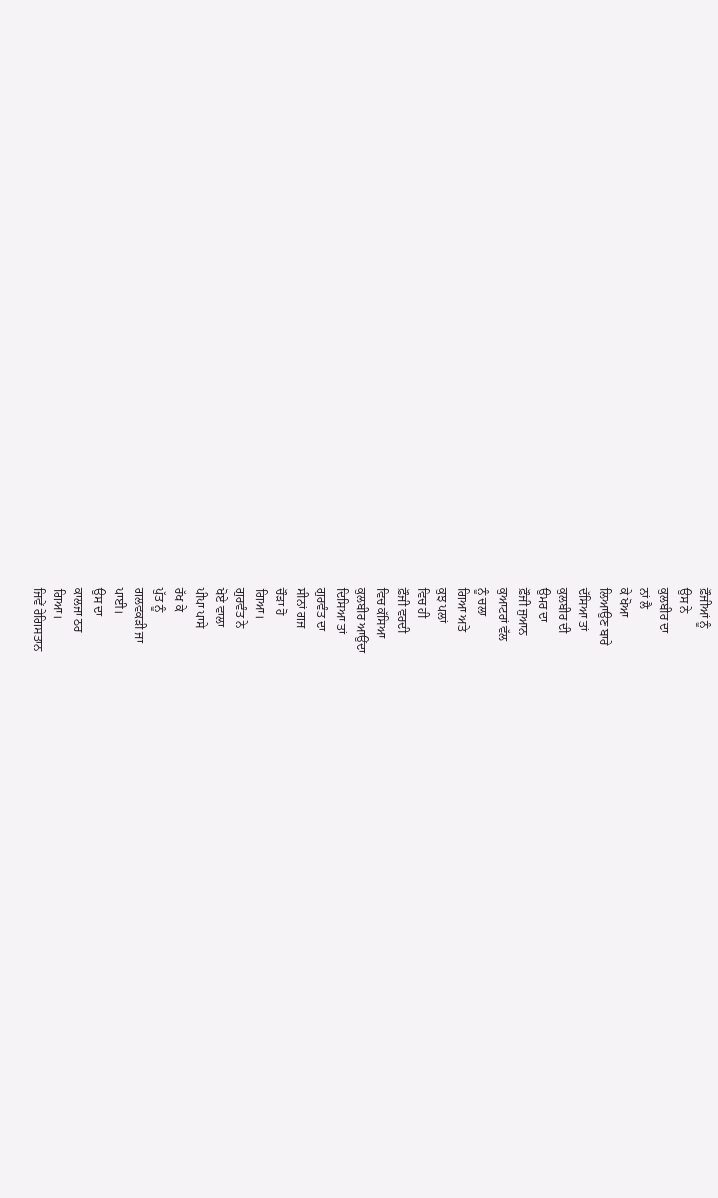ਫ਼ੌਜੀਆਂ ਨੂੰ
ਉਸ ਨੇ
ਕੁਲਬੀਰ ਦਾ
ਨਾਂ ਲੈ
ਕੇ ਖੋਆ
ਲਿਆਉਣ ਬਾਰੇ
ਦੱਸਿਆ ਤਾਂ
ਕੁਲਬੀਰ ਦੀ
ਉਮਰ ਦਾ
ਫ਼ੌਜੀ ਜੁਆਨ
ਕੁਆਟਰਾਂ ਵੱਲ
ਨੂੰ ਚਲਾ
ਗਿਆ ਅਤੇ
ਕੁਝ ਪਲਾਂ
ਵਿਚ ਹੀ
ਫ਼ੌਜੀ ਵਰਦੀ
ਵਿਚ ਕੱਸਿਆ
ਕੁਲਬੀਰ ਆਉਂਦਾ
ਦਿਸਿਆ ਤਾਂ
ਗੁਰਵੰਤ ਦਾ
ਸੀਨਾਂ ਗਜ
ਚੌੜਾ ਹੋ
ਗਿਆ।
ਗੁਰਵੰਤ ਨੇ
ਖੋਏ ਵਾਲਾ
ਪੀਪਾ ਪਾਸੇ
ਰੱਖ ਕੇ
ਪੁੱਤ ਨੂੰ
ਗਲਵਕੜੀ ਜਾ
ਪਾਈ।
ਉਸ ਦਾ
ਕਾਲਜਾ ਠਰ
ਗਿਆ।
ਜਿਵੇਂ ਰੇਗਿਸਤਾਨ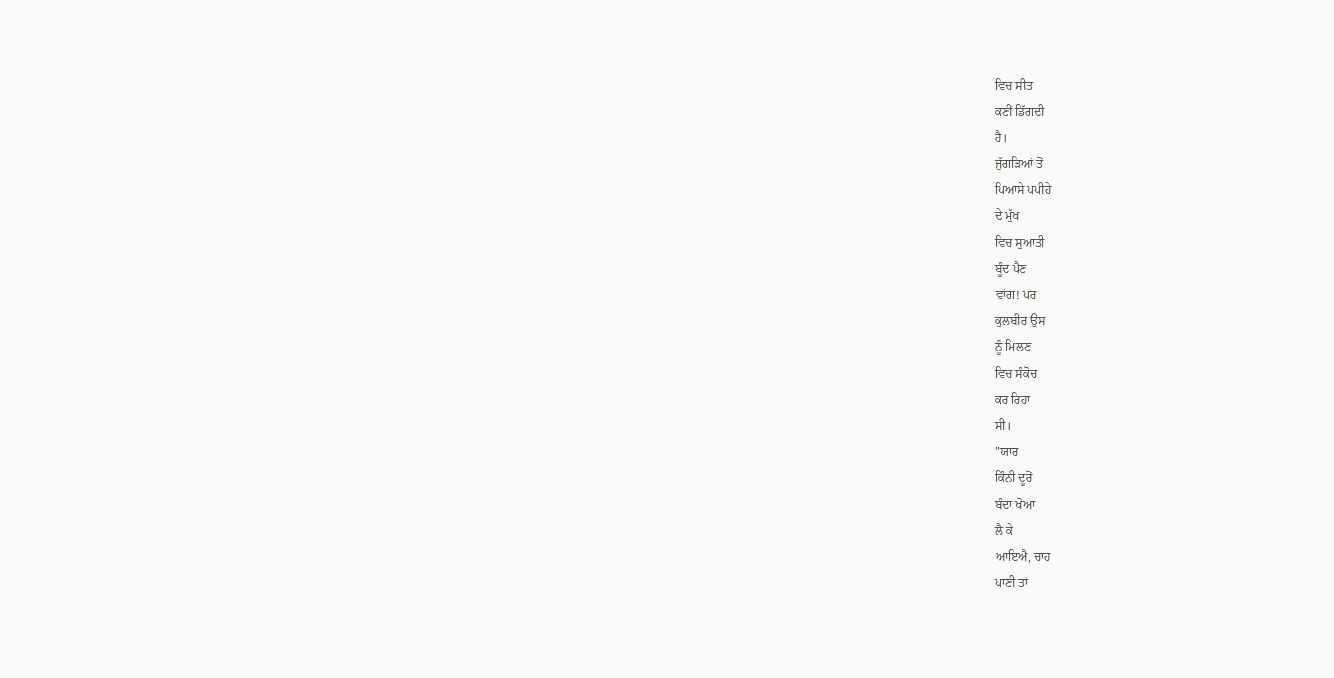ਵਿਚ ਸੀਤ
ਕਣੀਂ ਡਿੱਗਦੀ
ਹੈ।
ਜੁੱਗੜਿਆਂ ਤੋਂ
ਪਿਆਸੇ ਪਪੀਹੇ
ਦੇ ਮੁੱਖ
ਵਿਚ ਸੁਆਤੀ
ਬੂੰਦ ਪੈਣ
ਵਾਂਗ! ਪਰ
ਕੁਲਬੀਰ ਉਸ
ਨੂੰ ਮਿਲਣ
ਵਿਚ ਸੰਕੋਚ
ਕਰ ਰਿਹਾ
ਸੀ।
"ਯਾਰ
ਕਿੰਨੀ ਦੂਰੋਂ
ਬੰਦਾ ਖੋਆ
ਲੈ ਕੇ
ਆਇਐ, ਚਾਹ
ਪਾਣੀ ਤਾਂ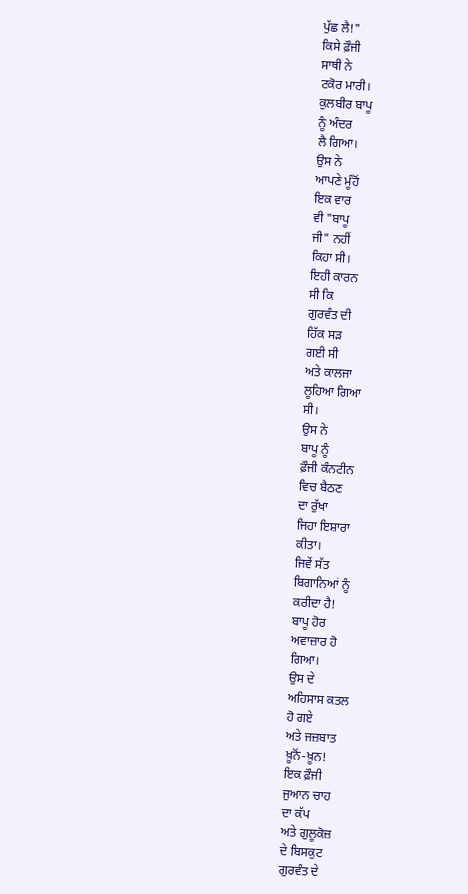ਪੁੱਛ ਲੈ!"
ਕਿਸੇ ਫ਼ੌਜੀ
ਸਾਥੀ ਨੇ
ਟਕੋਰ ਮਾਰੀ।
ਕੁਲਬੀਰ ਬਾਪੂ
ਨੂੰ ਅੰਦਰ
ਲੈ ਗਿਆ।
ਉਸ ਨੇ
ਆਪਣੇ ਮੂੰਹੋਂ
ਇਕ ਵਾਰ
ਵੀ "ਬਾਪੂ
ਜੀ" ਨਹੀਂ
ਕਿਹਾ ਸੀ।
ਇਹੀ ਕਾਰਨ
ਸੀ ਕਿ
ਗੁਰਵੰਤ ਦੀ
ਹਿੱਕ ਸੜ
ਗਈ ਸੀ
ਅਤੇ ਕਾਲਜਾ
ਲੂਹਿਆ ਗਿਆ
ਸੀ।
ਉਸ ਨੇ
ਬਾਪੂ ਨੂੰ
ਫ਼ੌਜੀ ਕੰਨਟੀਨ
ਵਿਚ ਬੈਠਣ
ਦਾ ਰੁੱਖਾ
ਜਿਹਾ ਇਸ਼ਾਰਾ
ਕੀਤਾ।
ਜਿਵੇਂ ਸੱਤ
ਬਿਗਾਨਿਆਂ ਨੂੰ
ਕਰੀਦਾ ਹੈ!
ਬਾਪੂ ਹੋਰ
ਅਵਾਜ਼ਾਰ ਹੋ
ਗਿਆ।
ਉਸ ਦੇ
ਅਹਿਸਾਸ ਕਤਲ
ਹੋ ਗਏ
ਅਤੇ ਜਜ਼ਬਾਤ
ਖ਼ੂਨੋਂ-ਖ਼ੂਨ!
ਇਕ ਫ਼ੌਜੀ
ਜੁਆਨ ਚਾਹ
ਦਾ ਕੱਪ
ਅਤੇ ਗੁਲੂਕੋਜ਼
ਦੇ ਬਿਸਕੁਟ
ਗੁਰਵੰਤ ਦੇ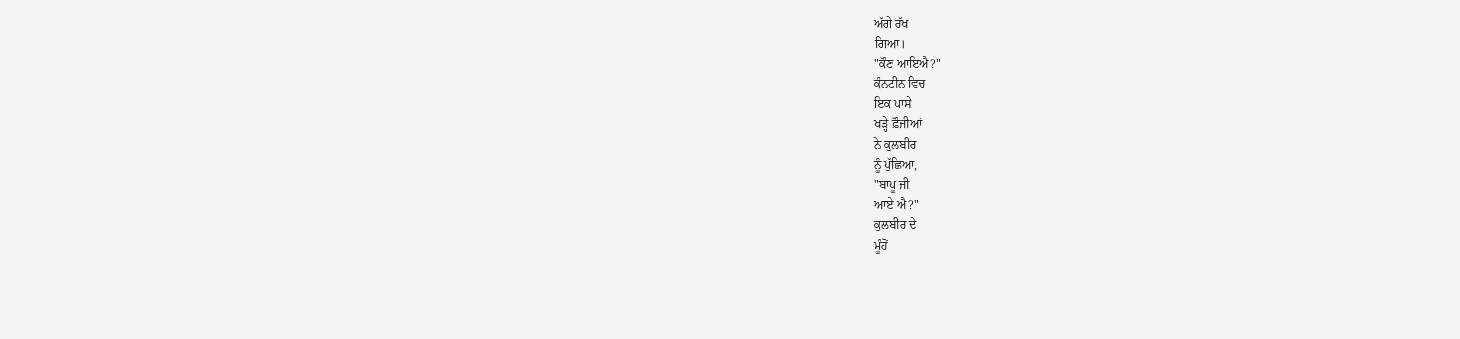ਅੱਗੇ ਰੱਖ
ਗਿਆ।
"ਕੌਣ ਆਇਐ?"
ਕੰਨਟੀਨ ਵਿਚ
ਇਕ ਪਾਸੇ
ਖੜ੍ਹੇ ਫ਼ੌਜੀਆਂ
ਨੇ ਕੁਲਬੀਰ
ਨੂੰ ਪੁੱਛਿਆ,
"ਬਾਪੂ ਜੀ
ਆਏ ਐ?"
ਕੁਲਬੀਰ ਦੇ
ਮੂੰਹੋਂ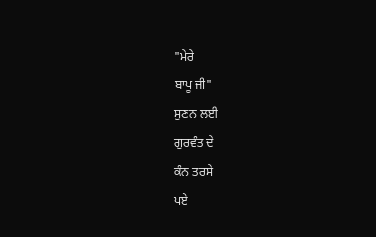"ਮੇਰੇ
ਬਾਪੂ ਜੀ"
ਸੁਣਨ ਲਈ
ਗੁਰਵੰਤ ਦੇ
ਕੰਨ ਤਰਸੇ
ਪਏ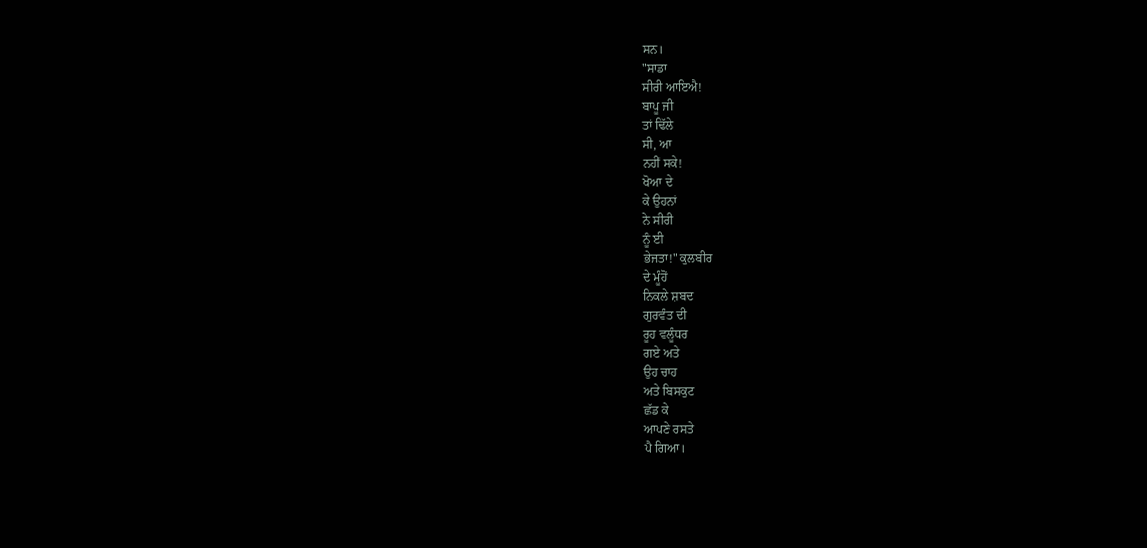ਸਨ।
"ਸਾਡਾ
ਸੀਰੀ ਆਇਐ!
ਬਾਪੂ ਜੀ
ਤਾਂ ਢਿੱਲੇ
ਸੀ, ਆ
ਨਹੀਂ ਸਕੇ!
ਖੋਆ ਦੇ
ਕੇ ਉਹਨਾਂ
ਨੇ ਸੀਰੀ
ਨੂੰ ਈ
ਭੇਜਤਾ!" ਕੁਲਬੀਰ
ਦੇ ਮੂੰਹੋਂ
ਨਿਕਲੇ ਸ਼ਬਦ
ਗੁਰਵੰਤ ਦੀ
ਰੂਹ ਵਲੂੰਧਰ
ਗਏ ਅਤੇ
ਉਹ ਚਾਹ
ਅਤੇ ਬਿਸਕੁਟ
ਛੱਡ ਕੇ
ਆਪਣੇ ਰਸਤੇ
ਪੈ ਗਿਆ।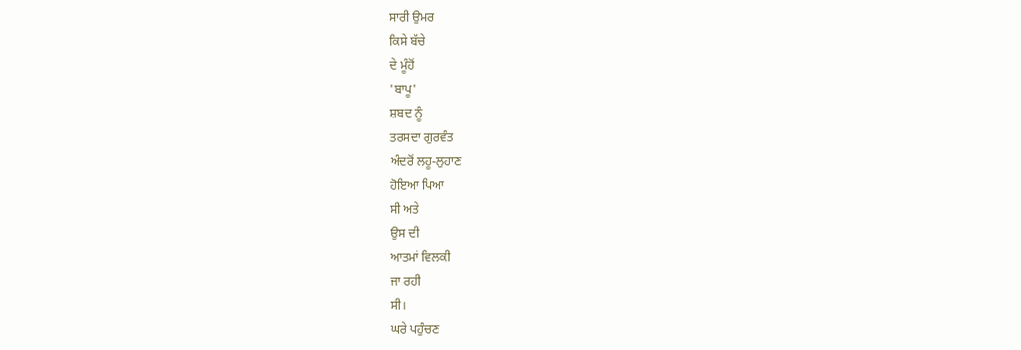ਸਾਰੀ ਉਮਰ
ਕਿਸੇ ਬੱਚੇ
ਦੇ ਮੂੰਹੋਂ
'ਬਾਪੂ'
ਸ਼ਬਦ ਨੂੰ
ਤਰਸਦਾ ਗੁਰਵੰਤ
ਅੰਦਰੋਂ ਲਹੂ-ਲੁਹਾਣ
ਹੋਇਆ ਪਿਆ
ਸੀ ਅਤੇ
ਉਸ ਦੀ
ਆਤਮਾਂ ਵਿਲਕੀ
ਜਾ ਰਹੀ
ਸੀ।
ਘਰੇ ਪਹੁੰਚਣ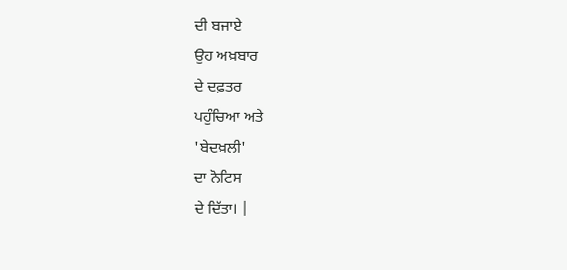ਦੀ ਬਜਾਏ
ਉਹ ਅਖ਼ਬਾਰ
ਦੇ ਦਫ਼ਤਰ
ਪਹੁੰਚਿਆ ਅਤੇ
'ਬੇਦਖ਼ਲੀ'
ਦਾ ਨੋਟਿਸ
ਦੇ ਦਿੱਤਾ। |